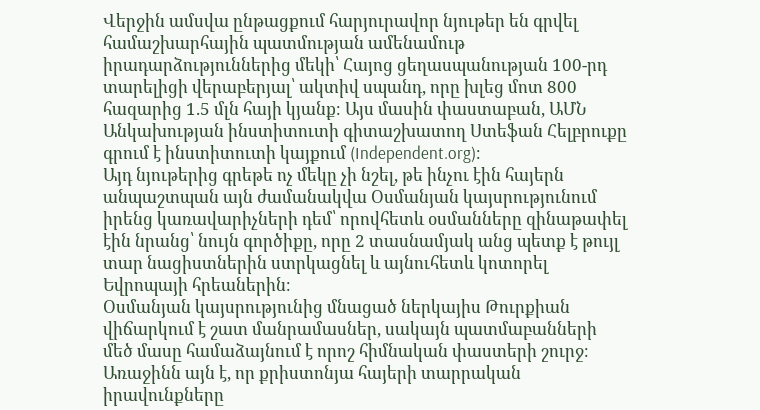Վերջին ամսվա ընթացքում հարյուրավոր նյութեր են գրվել համաշխարհային պատմության ամենամութ իրադարձություններից մեկի՝ Հայոց ցեղասպանության 100-րդ տարելիցի վերաբերյալ՝ ակտիվ սպանդ, որը խլեց մոտ 800 հազարից 1.5 մլն հայի կյանք։ Այս մասին փաստաբան, ԱՄՆ Անկախության ինստիտուտի գիտաշխատող Ստեֆան Հելբրուքը գրում է ինստիտուտի կայքում (Independent.org)։
Այդ նյութերից գրեթե ոչ մեկը չի նշել, թե ինչու էին հայերն անպաշտպան այն ժամանակվա Օսմանյան կայսրությունում իրենց կառավարիչների դեմ՝ որովհետև օսմանները զինաթափել էին նրանց՝ նույն գործիքը, որը 2 տասնամյակ անց պետք է թույլ տար նացիստներին ստրկացնել և այնուհետև կոտորել Եվրոպայի հրեաներին։
Օսմանյան կայսրությունից մնացած ներկայիս Թուրքիան վիճարկում է շատ մանրամասներ, սակայն պատմաբանների մեծ մասը համաձայնում է որոշ հիմնական փաստերի շուրջ։ Առաջինն այն է, որ քրիստոնյա հայերի տարրական իրավունքները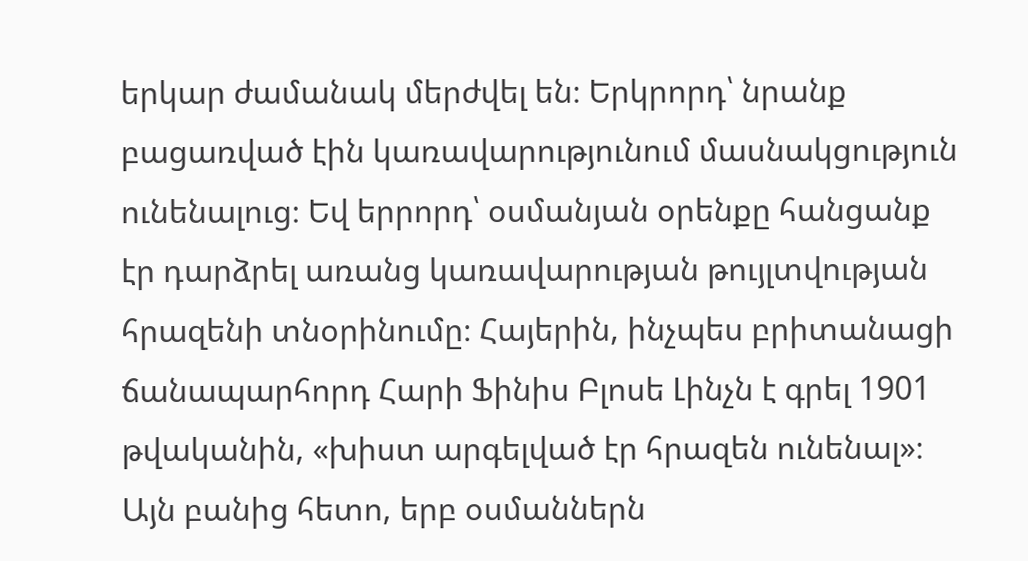երկար ժամանակ մերժվել են։ Երկրորդ՝ նրանք բացառված էին կառավարությունում մասնակցություն ունենալուց։ Եվ երրորդ՝ օսմանյան օրենքը հանցանք էր դարձրել առանց կառավարության թույլտվության հրազենի տնօրինումը։ Հայերին, ինչպես բրիտանացի ճանապարհորդ Հարի Ֆինիս Բլոսե Լինչն է գրել 1901 թվականին, «խիստ արգելված էր հրազեն ունենալ»։
Այն բանից հետո, երբ օսմաններն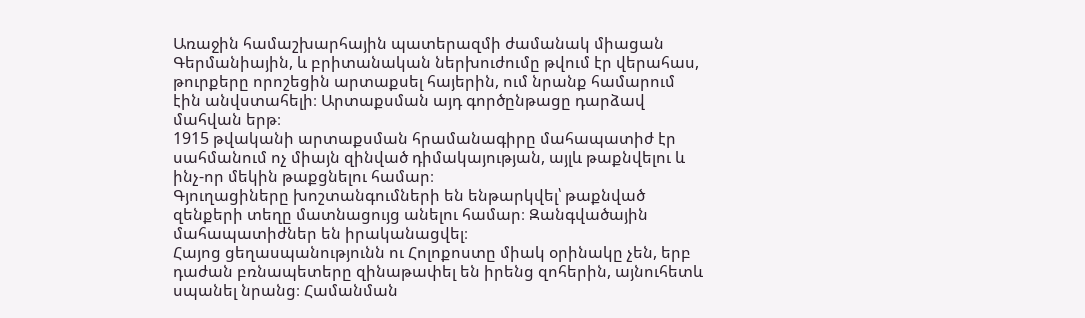Առաջին համաշխարհային պատերազմի ժամանակ միացան Գերմանիային, և բրիտանական ներխուժումը թվում էր վերահաս, թուրքերը որոշեցին արտաքսել հայերին, ում նրանք համարում էին անվստահելի։ Արտաքսման այդ գործընթացը դարձավ մահվան երթ։
1915 թվականի արտաքսման հրամանագիրը մահապատիժ էր սահմանում ոչ միայն զինված դիմակայության, այլև թաքնվելու և ինչ-որ մեկին թաքցնելու համար։
Գյուղացիները խոշտանգումների են ենթարկվել՝ թաքնված զենքերի տեղը մատնացույց անելու համար։ Զանգվածային մահապատիժներ են իրականացվել։
Հայոց ցեղասպանությունն ու Հոլոքոստը միակ օրինակը չեն, երբ դաժան բռնապետերը զինաթափել են իրենց զոհերին, այնուհետև սպանել նրանց։ Համանման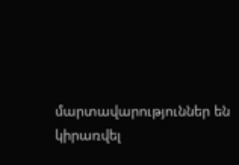մարտավարություններ են կիրառվել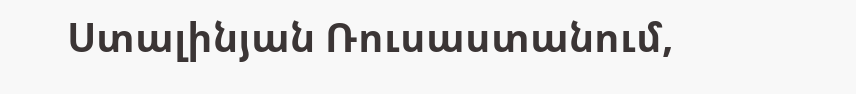Ստալինյան Ռուսաստանում,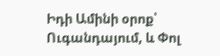Իդի Ամինի օրոք՝ Ուգանդայում, և Փոլ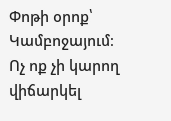Փոթի օրոք՝ Կամբոջայում։
Ոչ ոք չի կարող վիճարկել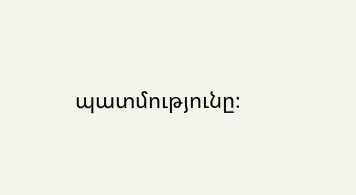պատմությունը։